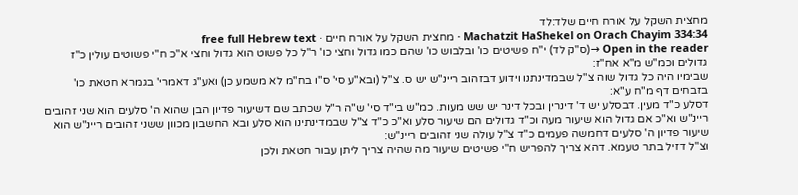מחצית השקל על אורח חיים שלד:לד
Machatzit HaShekel on Orach Chayim 334:34 · מחצית השקל על אורח חיים · free full Hebrew text
Open in the reader →(ס"ק לד) י"ח פשיטים כו' ובלבוש כו' שהם כמו גדול וחצי כו' ר"ל כל פשוט הוא גדול וחצי א"כ ח"י פשוטים עולין כ"ז גדולים וכמ"ש מ"א אח"ז:
שבימיו היה כל גדול שוה צ"ל שבמדינתנו וידוע דבזהוב ריינ"ש יש ס. צ"ל (ובא"ע סי' ס"ו בח"מ לא משמע כן) ואע"ג דאמרי' בגמרא חטאת כו' בזבחים דף מ"ח ע"א:
דסלע כ"ד מעין. דבסלע יש ד' דינרין ובכל דינר יש שש מעות. כמ"ש בי"ד סי' ש"ה ר"ל שכתב שם דשיעור פדיון הבן שהוא ה' סלעים הוא שני זהובים ריינ"ש וא"כ אם גדול הוא שיעור מעה וכ"ד גדולים הם שיעור סלע וא"כ כ"ד צ"ל שבמדינתינו הוא סלע ובא החשבון מכוון ששני זהובים ריינ"ש הוא שיעור פדיון ה' סלעים דחמשה פעמים כ"ד צ"ל עולה שני זהובים ריינ"ש:
וצ"ל דזיל בתר טעמא. דהא צריך להפריש ח"י פשיטים שיעור מה שהיה צריך ליתן עבור חטאת ולכן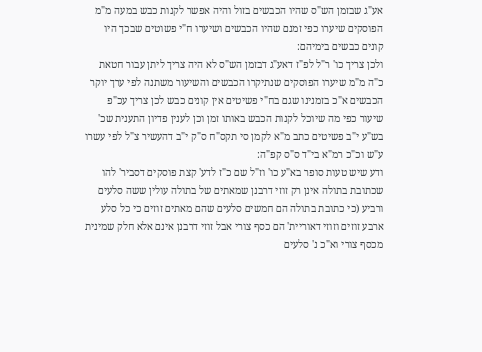אע"ג שבזמן הש"ס שהיו הכבשים בזול והיה אפשר לקנות כבש במעה מ"מ הפוסקים שיערו כפי זמנם שהיו הכבשים ושיערו ח"י פשוטים שבכך היו קונים כבשים בימיהם:
ולכן צריך כו' ר"ל לפ"ז דאע"ג דבזמן הש"ס לא היה צריך ליתן עבור חטאת כ"ה מ"מ שיערו הפוסקים שנתיקרו הכבשים והשיעור משתנה לפי ערך יוקר הכבשים א"כ בזמנינו שגם בח"י פשיטים אין קונים כבש לכן צריך עכ"פ שיעור כפי מה שיוכל לקנות הכבש באותו זמן וכן לענין פדיון התענית שכ' בש"ע י"ב פשיטים כתב מ"א לקמן סי תקס"ח ס"ק י"ב דהעשיר צ"ל לפי עשרו ע"ש וכ"כ רמ"א בי"ד ס"ס קפ"ה:
ודע שיש טעות סופר בא"ע כו' וז"ל שם כ"ז לדע' קצת פוסקים דסביר' להו שכתובת בתולה אינן רק זוזי דרבנן שמאתים של בתולה עולין ששה סלעים ורביע (כי כתובת בתולה הם חמשים סלעים שהם מאתים זוזים כי כל סלע ארבע זוזים וזוזי דאוריית' הם כסף צורי אבל זוזי דרבנן אינם אלא חלק שמינית מכסף צורי וא"כ נ' סלעים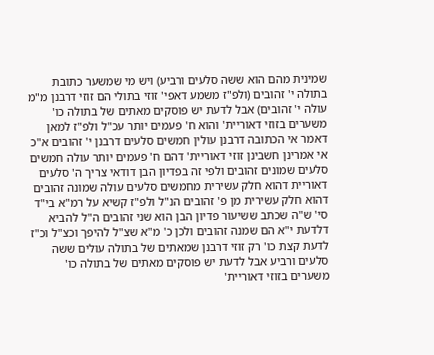שמינית מהם הוא ששה סלעים ורביע) ויש מי שמשער כתובת בתולה י' זהובים (ולפ"ז משמע דאפי' זוזי בתולי הם זוזי דרבנן מ"מ עולה י' זהובים) אבל לדעת יש פוסקים מאתים של בתולה כו' משערים בזוזי דאוריית' והוא ח' פעמים יותר עכ"ל ולפ"ז למאן דאמר אי הכתובה דרבנן עולין חמשים סלעים דרבנן י' זהובים א"כ אי אמרינן חשבינן זוזי דאוריית' דהם ח' פעמים יותר עולה חמשים סלעים שמונים זהובים ולפי זה בפדיון הבן דודאי צריך ה' סלעים דאוריית דהוא חלק עשירית מחמשים סלעים עולה שמונה זהובים דהוא חלק עשירית מן פ' זהובים הנ"ל ולפ"ז קשיא על רמ"א בי"ד סי' ש"ה שכתב ששיעור פדיון הבן הוא שני זהובים ה"ל להביא דלדעת י"א הם שמנה זהובים ולכן כ' מ"א שצ"ל להיפך וכצ"ל וכ"ז לדעת קצת כו' רק זוזי דרבנן שמאתים של בתולה עולים ששה סלעים ורביע אבל לדעת יש פוסקים מאתים של בתולה כו' משערים בזוזי דאוריית'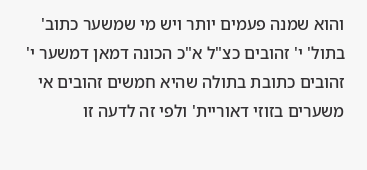והוא שמנה פעמים יותר ויש מי שמשער כתוב' בתול' י' זהובים כצ"ל א"כ הכונה דמאן דמשער י' זהובים כתובת בתולה שהיא חמשים זהובים אי משערים בזוזי דאוריית' ולפי זה לדעה זו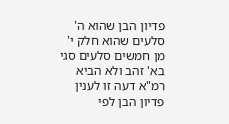פדיון הבן שהוא ה' סלעים שהוא חלק י' מן חמשים סלעים סגי בא' זהב ולא הביא רמ"א דעה זו לענין פדיון הבן לפי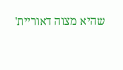שהיא מצוה דאוריית'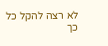לא רצה להקל כל כך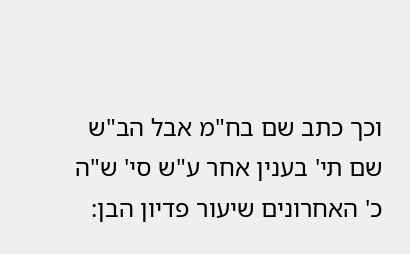וכך כתב שם בח"מ אבל הב"ש שם תי' בענין אחר ע"ש סי' ש"ה כ' האחרונים שיעור פדיון הבן: